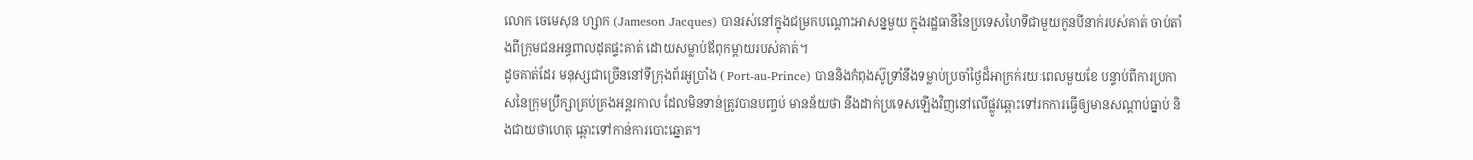លោក ចេមេសុន ហ្សាក (Jameson Jacques) បានរស់នៅក្នុងជម្រកបណ្តោះអាសន្នមួយ ក្នុងរដ្ឋធានីនៃប្រទេសហៃទីជាមួយកូនបីនាក់របស់គាត់ ចាប់តាំងពីក្រុមជនអន្ធពាលដុតផ្ទះគាត់ ដោយសម្លាប់ឪពុកម្តាយរបស់គាត់។
ដូចគាត់ដែរ មនុស្សជាច្រើននៅទីក្រុងព័រអូប្រាំង ( Port-au-Prince) បាននិងកំពុងស៊ូទ្រាំនឹងទម្លាប់ប្រចាំថ្ងៃដ៏អាក្រក់រយៈពេលមួយខែ បន្ទាប់ពីការប្រកាសនៃក្រុមប្រឹក្សាគ្រប់គ្រងអន្តរកាល ដែលមិនទាន់ត្រូវបានបញ្ចប់ មានន័យថា នឹងដាក់ប្រទេសឡើងវិញនៅលើផ្លូវឆ្ពោះទៅរកការធ្វើឲ្យមានសណ្តាប់ធ្នាប់ និងជាយថាហេតុ ឆ្ពោះទៅកាន់ការបោះឆ្នោត។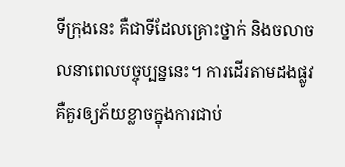ទីក្រុងនេះ គឺជាទីដែលគ្រោះថ្នាក់ និងចលាចលនាពេលបច្ចុប្បន្ននេះ។ ការដើរតាមដងផ្លូវ គឺគួរឲ្យភ័យខ្លាចក្នុងការជាប់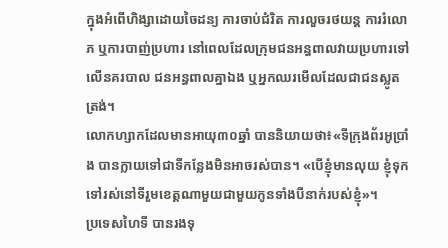ក្នុងអំពើហិង្សាដោយចៃដន្យ ការចាប់ជំរិត ការលួចរថយន្ត ការរំលោភ ឬការបាញ់ប្រហារ នៅពេលដែលក្រុមជនអន្ធពាលវាយប្រហារទៅលើនគរបាល ជនអន្ធពាលគ្នាឯង ឬអ្នកឈរមើលដែលជាជនស្លូតត្រង់។
លោកហ្សាកដែលមានអាយុ៣០ឆ្នាំ បាននិយាយថា៖«ទីក្រុងព័រអូប្រាំង បានក្លាយទៅជាទីកន្លែងមិនអាចរស់បាន។ «បើខ្ញុំមានលុយ ខ្ញុំទុកទៅរស់នៅទីរួមខេត្តណាមួយជាមួយកូនទាំងបីនាក់របស់ខ្ញុំ»។
ប្រទេសហៃទី បានរងទុ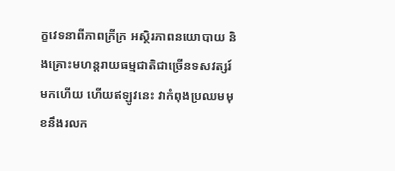ក្ខវេទនាពីភាពក្រីក្រ អស្ថិរភាពនយោបាយ និងគ្រោះមហន្តរាយធម្មជាតិជាច្រើនទសវត្សរ៍មកហើយ ហើយឥឡូវនេះ វាកំពុងប្រឈមមុខនឹងរលក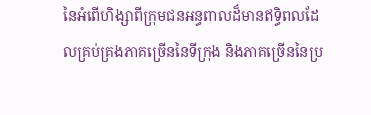នៃអំពើហិង្សាពីក្រុមជនអន្ធពាលដ៏មានឥទ្ធិពលដែលគ្រប់គ្រងភាគច្រើននៃទីក្រុង និងភាគច្រើននៃប្រ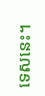ទេសនេះ។